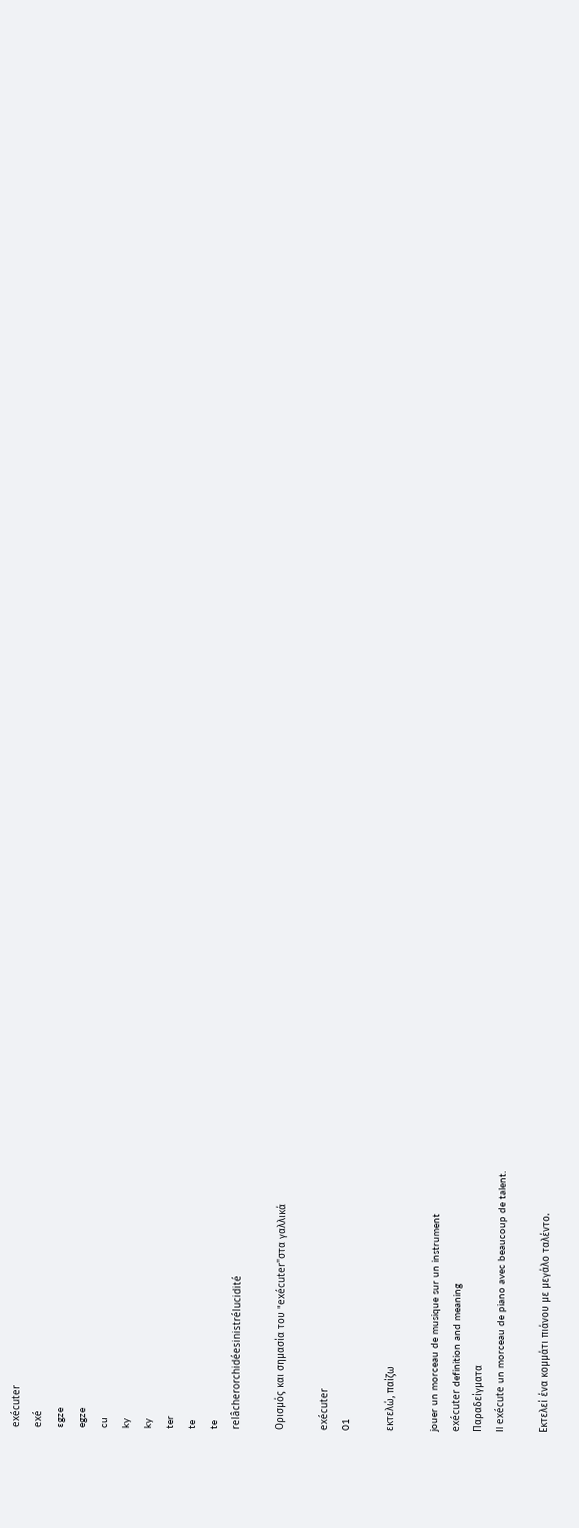exécuter
exé
ɛgze
egze
cu
ky
ky
ter
te
te
relâcherorchidéesinistrélucidité

Ορισμός και σημασία του "exécuter"στα γαλλικά

exécuter
01

εκτελώ, παίζω

jouer un morceau de musique sur un instrument
exécuter definition and meaning
Παραδείγματα
Il exécute un morceau de piano avec beaucoup de talent.

Εκτελεί ένα κομμάτι πιάνου με μεγάλο ταλέντο.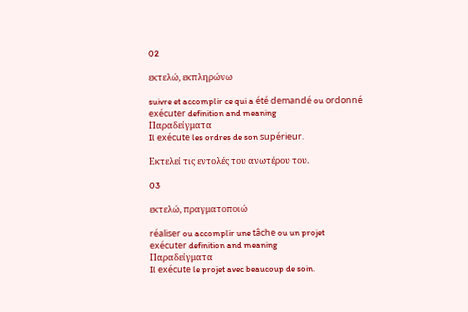02

εκτελώ, εκπληρώνω

suivre et accomplir ce qui a été demandé ou ordonné
exécuter definition and meaning
Παραδείγματα
Il exécute les ordres de son supérieur.

Εκτελεί τις εντολές του ανωτέρου του.

03

εκτελώ, πραγματοποιώ

réaliser ou accomplir une tâche ou un projet
exécuter definition and meaning
Παραδείγματα
Il exécute le projet avec beaucoup de soin.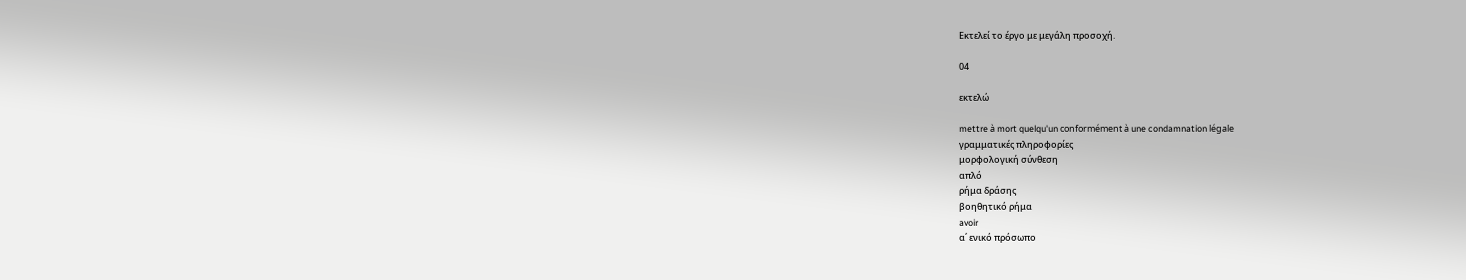Εκτελεί το έργο με μεγάλη προσοχή.

04

εκτελώ

mettre à mort quelqu'un conformément à une condamnation légale
γραμματικές πληροφορίες
μορφολογική σύνθεση
απλό
ρήμα δράσης
βοηθητικό ρήμα
avoir
α΄ ενικό πρόσωπο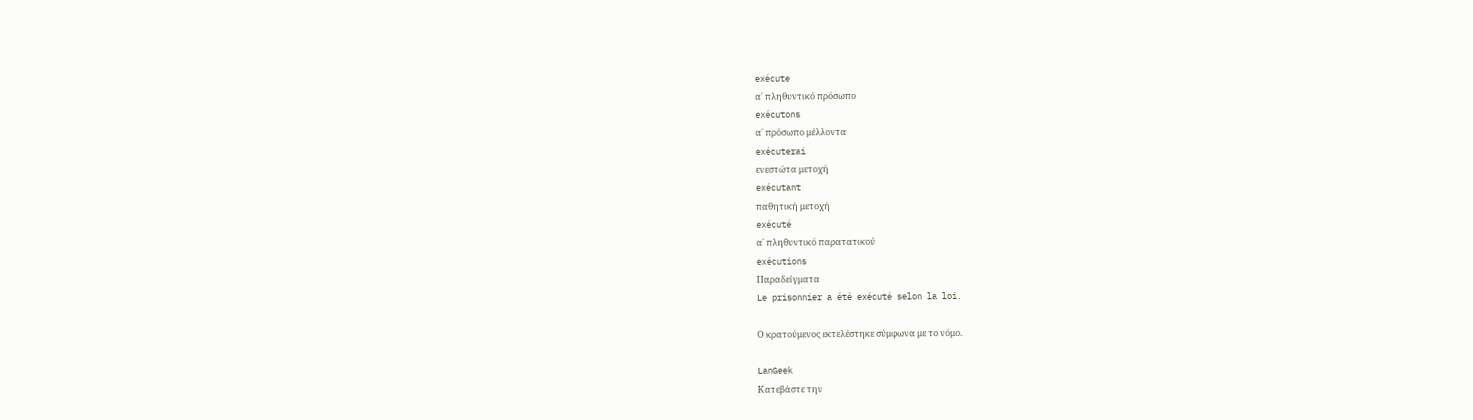exécute
α΄ πληθυντικό πρόσωπο
exécutons
α΄ πρόσωπο μέλλοντα
exécuterai
ενεστώτα μετοχή
exécutant
παθητική μετοχή
exécuté
α΄ πληθυντικό παρατατικού
exécutions
Παραδείγματα
Le prisonnier a été exécuté selon la loi.

Ο κρατούμενος εκτελέστηκε σύμφωνα με το νόμο.

LanGeek
Κατεβάστε την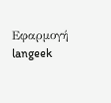Εφαρμογή
langeek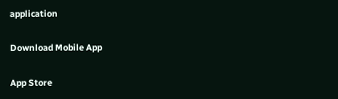application

Download Mobile App

App Store